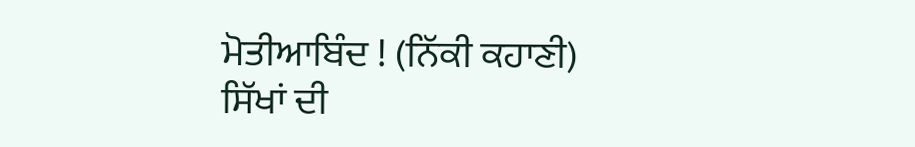ਮੋਤੀਆਬਿੰਦ ! (ਨਿੱਕੀ ਕਹਾਣੀ)
ਸਿੱਖਾਂ ਦੀ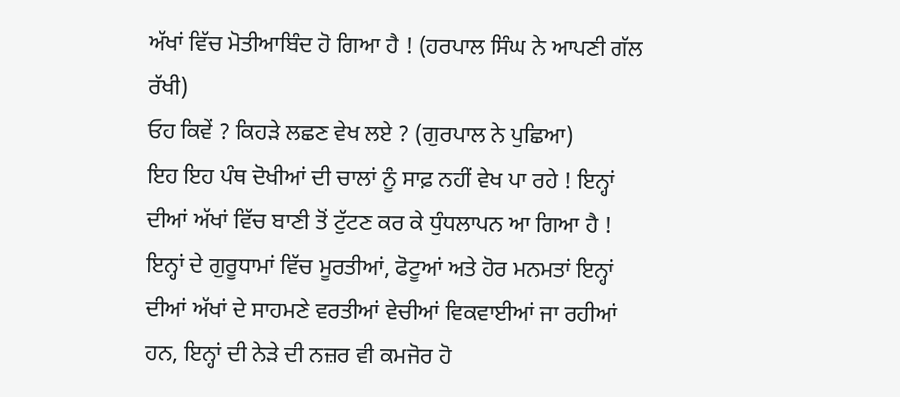ਅੱਖਾਂ ਵਿੱਚ ਮੋਤੀਆਬਿੰਦ ਹੋ ਗਿਆ ਹੈ ! (ਹਰਪਾਲ ਸਿੰਘ ਨੇ ਆਪਣੀ ਗੱਲ ਰੱਖੀ)
ਓਹ ਕਿਵੇਂ ? ਕਿਹੜੇ ਲਛਣ ਵੇਖ ਲਏ ? (ਗੁਰਪਾਲ ਨੇ ਪੁਛਿਆ)
ਇਹ ਇਹ ਪੰਥ ਦੋਖੀਆਂ ਦੀ ਚਾਲਾਂ ਨੂੰ ਸਾਫ਼ ਨਹੀਂ ਵੇਖ ਪਾ ਰਹੇ ! ਇਨ੍ਹਾਂ ਦੀਆਂ ਅੱਖਾਂ ਵਿੱਚ ਬਾਣੀ ਤੋਂ ਟੁੱਟਣ ਕਰ ਕੇ ਧੁੰਧਲਾਪਨ ਆ ਗਿਆ ਹੈ ! ਇਨ੍ਹਾਂ ਦੇ ਗੁਰੂਧਾਮਾਂ ਵਿੱਚ ਮੂਰਤੀਆਂ, ਫੋਟੂਆਂ ਅਤੇ ਹੋਰ ਮਨਮਤਾਂ ਇਨ੍ਹਾਂ ਦੀਆਂ ਅੱਖਾਂ ਦੇ ਸਾਹਮਣੇ ਵਰਤੀਆਂ ਵੇਚੀਆਂ ਵਿਕਵਾਈਆਂ ਜਾ ਰਹੀਆਂ ਹਨ, ਇਨ੍ਹਾਂ ਦੀ ਨੇੜੇ ਦੀ ਨਜ਼ਰ ਵੀ ਕਮਜੋਰ ਹੋ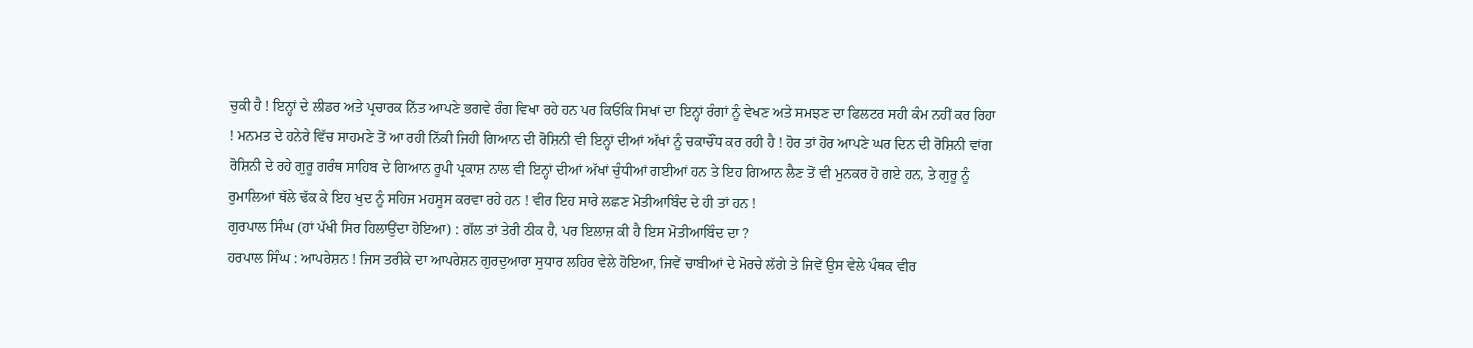ਚੁਕੀ ਹੈ ! ਇਨ੍ਹਾਂ ਦੇ ਲੀਡਰ ਅਤੇ ਪ੍ਰਚਾਰਕ ਨਿੱਤ ਆਪਣੇ ਭਗਵੇ ਰੰਗ ਵਿਖਾ ਰਹੇ ਹਨ ਪਰ ਕਿਓਂਕਿ ਸਿਖਾਂ ਦਾ ਇਨ੍ਹਾਂ ਰੰਗਾਂ ਨੂੰ ਵੇਖਣ ਅਤੇ ਸਮਝਣ ਦਾ ਫਿਲਟਰ ਸਹੀ ਕੰਮ ਨਹੀਂ ਕਰ ਰਿਹਾ ! ਮਨਮਤ ਦੇ ਹਨੇਰੇ ਵਿੱਚ ਸਾਹਮਣੇ ਤੋਂ ਆ ਰਹੀ ਨਿੱਕੀ ਜਿਹੀ ਗਿਆਨ ਦੀ ਰੋਸ਼ਿਨੀ ਵੀ ਇਨ੍ਹਾਂ ਦੀਆਂ ਅੱਖਾਂ ਨੂੰ ਚਕਾਚੌਂਧ ਕਰ ਰਹੀ ਹੈ ! ਹੋਰ ਤਾਂ ਹੋਰ ਆਪਣੇ ਘਰ ਦਿਨ ਦੀ ਰੋਸ਼ਿਨੀ ਵਾਂਗ ਰੋਸ਼ਿਨੀ ਦੇ ਰਹੇ ਗੁਰੂ ਗਰੰਥ ਸਾਹਿਬ ਦੇ ਗਿਆਨ ਰੂਪੀ ਪ੍ਰਕਾਸ਼ ਨਾਲ ਵੀ ਇਨ੍ਹਾਂ ਦੀਆਂ ਅੱਖਾਂ ਚੁੰਧੀਆਂ ਗਈਆਂ ਹਨ ਤੇ ਇਹ ਗਿਆਨ ਲੈਣ ਤੋਂ ਵੀ ਮੁਨਕਰ ਹੋ ਗਏ ਹਨ, ਤੇ ਗੁਰੂ ਨੂੰ ਰੁਮਾਲਿਆਂ ਥੱਲੇ ਢੱਕ ਕੇ ਇਹ ਖੁਦ ਨੂੰ ਸਹਿਜ ਮਹਸੂਸ ਕਰਵਾ ਰਹੇ ਹਨ ! ਵੀਰ ਇਹ ਸਾਰੇ ਲਛਣ ਮੋਤੀਆਬਿੰਦ ਦੇ ਹੀ ਤਾਂ ਹਨ !
ਗੁਰਪਾਲ ਸਿੰਘ (ਹਾਂ ਪੱਖੀ ਸਿਰ ਹਿਲਾਉਂਦਾ ਹੋਇਆ) : ਗੱਲ ਤਾਂ ਤੇਰੀ ਠੀਕ ਹੈ, ਪਰ ਇਲਾਜ਼ ਕੀ ਹੈ ਇਸ ਮੋਤੀਆਬਿੰਦ ਦਾ ?
ਹਰਪਾਲ ਸਿੰਘ : ਆਪਰੇਸ਼ਨ ! ਜਿਸ ਤਰੀਕੇ ਦਾ ਆਪਰੇਸ਼ਨ ਗੁਰਦੁਆਰਾ ਸੁਧਾਰ ਲਹਿਰ ਵੇਲੇ ਹੋਇਆ, ਜਿਵੇਂ ਚਾਬੀਆਂ ਦੇ ਮੋਰਚੇ ਲੱਗੇ ਤੇ ਜਿਵੇਂ ਉਸ ਵੇਲੇ ਪੰਥਕ ਵੀਰ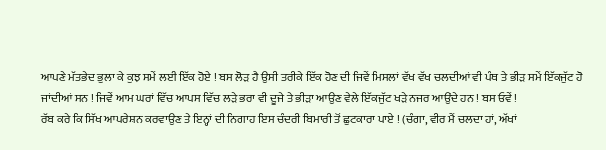ਆਪਣੇ ਮੱਤਭੇਦ ਭੁਲਾ ਕੇ ਕੁਝ ਸਮੇਂ ਲਈ ਇੱਕ ਹੋਏ ! ਬਸ ਲੋੜ ਹੈ ਉਸੀ ਤਰੀਕੇ ਇੱਕ ਹੋਣ ਦੀ ਜਿਵੇਂ ਮਿਸਲਾਂ ਵੱਖ ਵੱਖ ਚਲਦੀਆਂ ਵੀ ਪੰਥ ਤੇ ਭੀੜ ਸਮੇਂ ਇੱਕਜੁੱਟ ਹੋ ਜਾਂਦੀਆਂ ਸਨ ! ਜਿਵੇਂ ਆਮ ਘਰਾਂ ਵਿੱਚ ਆਪਸ ਵਿੱਚ ਲੜੇ ਭਰਾ ਵੀ ਦੂਜੇ ਤੇ ਭੀੜਾ ਆਉਣ ਵੇਲੇ ਇੱਕਜੁੱਟ ਖੜੇ ਨਜਰ ਆਉਂਦੇ ਹਨ ! ਬਸ ਓਵੇਂ !
ਰੱਬ ਕਰੇ ਕਿ ਸਿੱਖ ਆਪਰੇਸ਼ਨ ਕਰਵਾਉਣ ਤੇ ਇਨ੍ਹਾਂ ਦੀ ਨਿਗਾਹ ਇਸ ਚੰਦਰੀ ਬਿਮਾਰੀ ਤੋਂ ਛੁਟਕਾਰਾ ਪਾਏ ! (ਚੰਗਾ, ਵੀਰ ਮੈਂ ਚਲਦਾ ਹਾਂ, ਅੱਖਾਂ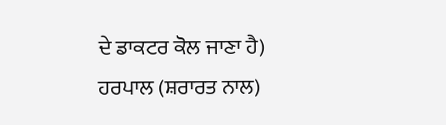ਦੇ ਡਾਕਟਰ ਕੋਲ ਜਾਣਾ ਹੈ)
ਹਰਪਾਲ (ਸ਼ਰਾਰਤ ਨਾਲ)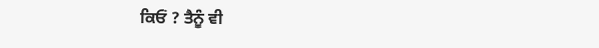ਕਿਓਂ ? ਤੈਨੂੰ ਵੀ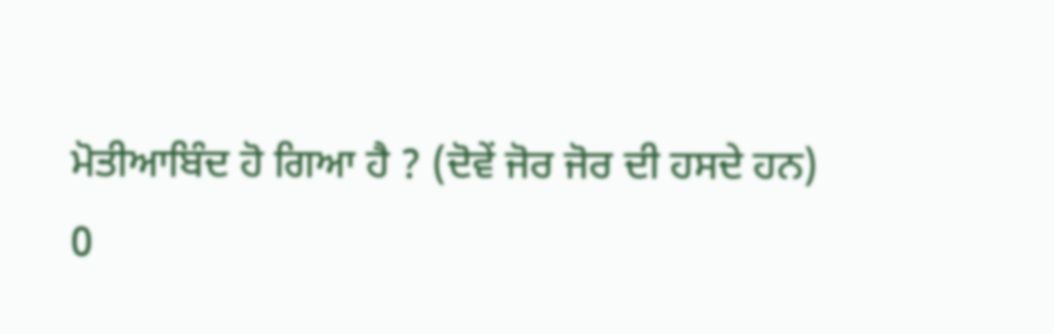ਮੋਤੀਆਬਿੰਦ ਹੋ ਗਿਆ ਹੈ ? (ਦੋਵੇਂ ਜੋਰ ਜੋਰ ਦੀ ਹਸਦੇ ਹਨ)
0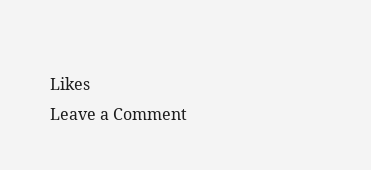Likes
Leave a Comment